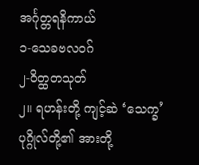အင်္ဂုတ္တရနိကာယ်
၁-သေခဗလဝဂ်
၂-ဝိတ္ထတသုတ်
၂။ ရဟန်းတို့ ကျင့်ဆဲ ‘သေက္ခ’ ပုဂ္ဂိုလ်တို့၏ အားတို့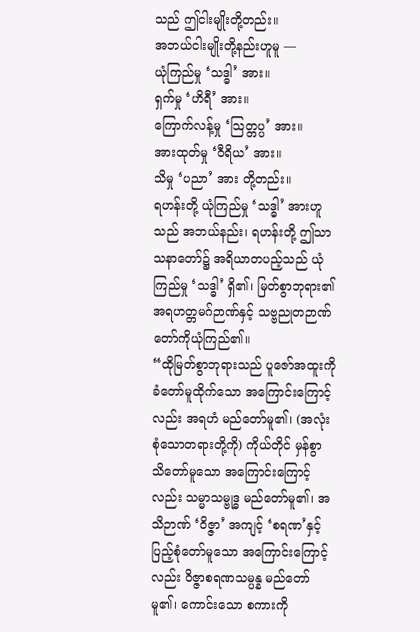သည် ဤငါးမျိုးတို့တည်း။
အဘယ်ငါးမျိုးတို့နည်းဟူမူ —
ယုံကြည်မှု ‘သဒ္ဓါ’ အား။
ရှက်မှု ‘ဟိရီ’ အား။
ကြောက်လန့်မှု ‘သြတ္တပ္ပ’ အား။
အားထုတ်မှု ‘ဝီရိယ’ အား။
သိမှု ‘ပညာ’ အား တို့တည်း။
ရဟန်းတို့ ယုံကြည်မှု ‘သဒ္ဓါ’ အားဟူသည် အဘယ်နည်း၊ ရဟန်းတို့ ဤသာသနာတော်၌ အရိယာတပည့်သည် ယုံကြည်မှု ‘သဒ္ဓါ’ ရှိ၏၊ မြတ်စွာဘုရား၏ အရဟတ္တမဂ်ဉာဏ်နှင့် သဗ္ဗညုတဉာဏ်တော်ကိုယုံကြည်၏။
“ထိုမြတ်စွာဘုရားသည် ပူဇော်အထူးကို ခံတော်မူထိုက်သော အကြောင်းကြောင့်လည်း အရဟံ မည်တော်မူ၏၊ (အလုံးစုံသောတရားတို့ကို) ကိုယ်တိုင် မှန်စွာ သိတော်မူသော အကြောင်းကြောင့်လည်း သမ္မာသမ္ဗုဒ္ဓ မည်တော်မူ၏၊ အသိဉာဏ် ‘ဝိဇ္ဇာ’ အကျင့် ‘စရဏ’နှင့် ပြည့်စုံတော်မူသော အကြောင်းကြောင့်လည်း ဝိဇ္ဇာစရဏသမ္ပန္န မည်တော်မူ၏၊ ကောင်းသော စကားကို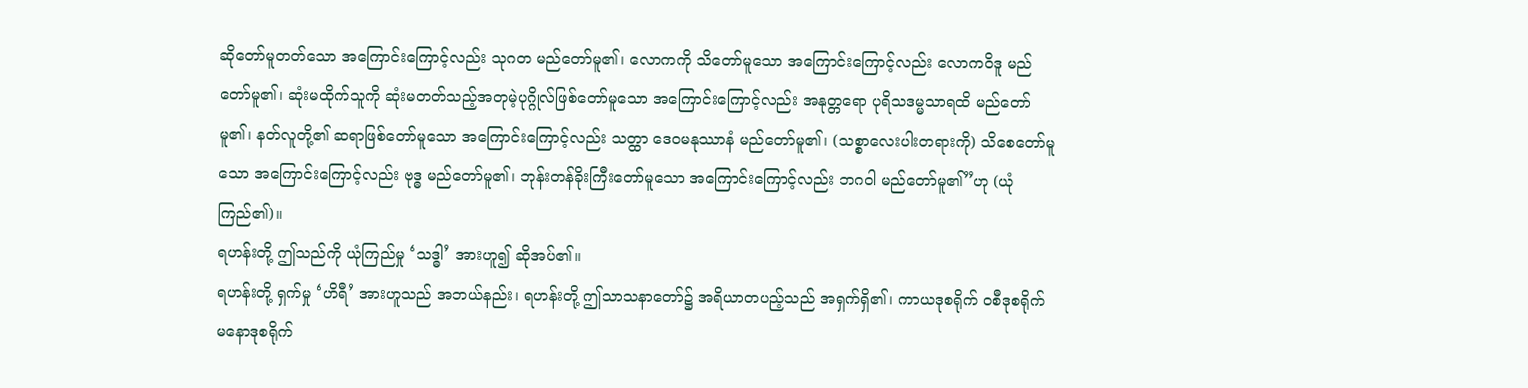ဆိုတော်မူတတ်သော အကြောင်းကြောင့်လည်း သုဂတ မည်တော်မူ၏၊ လောကကို သိတော်မူသော အကြောင်းကြောင့်လည်း လောကဝိဒူ မည်တော်မူ၏၊ ဆုံးမထိုက်သူကို ဆုံးမတတ်သည့်အတုမဲ့ပုဂ္ဂိုလ်ဖြစ်တော်မူသော အကြောင်းကြောင့်လည်း အနုတ္တရော ပုရိသဒမ္မသာရထိ မည်တော်မူ၏၊ နတ်လူတို့၏ ဆရာဖြစ်တော်မူသော အကြောင်းကြောင့်လည်း သတ္ထာ ဒေဝမနုဿာနံ မည်တော်မူ၏၊ (သစ္စာလေးပါးတရားကို) သိစေတော်မူသော အကြောင်းကြောင့်လည်း ဗုဒ္ဓ မည်တော်မူ၏၊ ဘုန်းတန်ခိုးကြီးတော်မူသော အကြောင်းကြောင့်လည်း ဘဂဝါ မည်တော်မူ၏”ဟု (ယုံကြည်၏)။
ရဟန်းတို့ ဤသည်ကို ယုံကြည်မှု ‘သဒ္ဓါ’ အားဟူ၍ ဆိုအပ်၏။
ရဟန်းတို့ ရှက်မှု ‘ဟိရီ’ အားဟူသည် အဘယ်နည်း၊ ရဟန်းတို့ ဤသာသနာတော်၌ အရိယာတပည့်သည် အရှက်ရှိ၏၊ ကာယဒုစရိုက် ဝစီဒုစရိုက် မနောဒုစရိုက်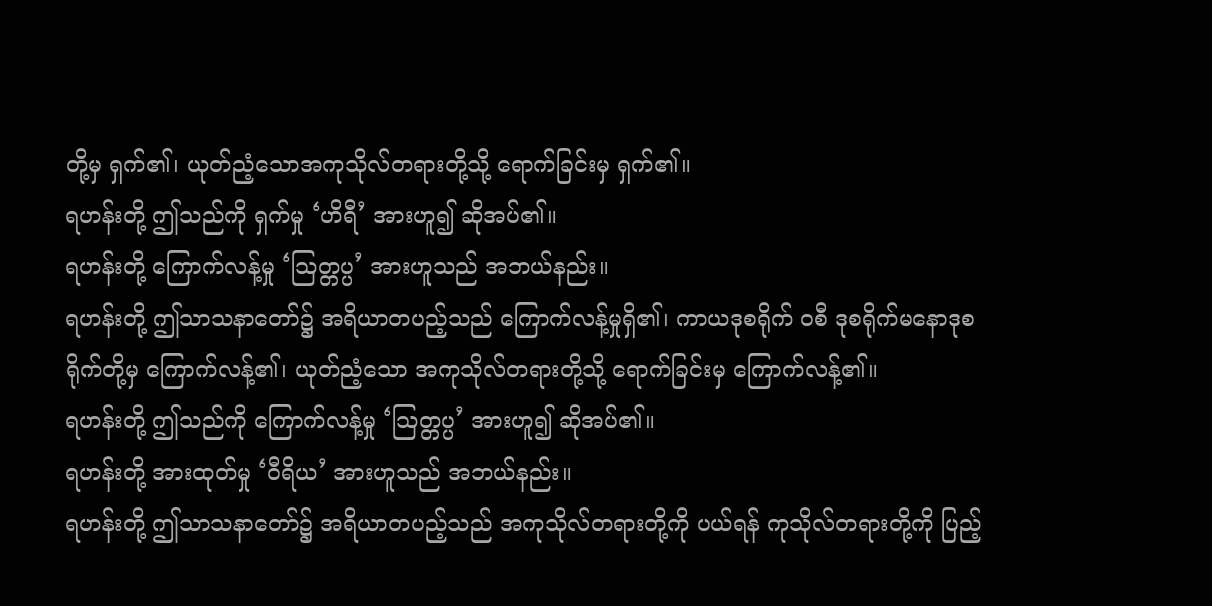တို့မှ ရှက်၏၊ ယုတ်ညံ့သောအကုသိုလ်တရားတို့သို့ ရောက်ခြင်းမှ ရှက်၏။
ရဟန်းတို့ ဤသည်ကို ရှက်မှု ‘ဟိရီ’ အားဟူ၍ ဆိုအပ်၏။
ရဟန်းတို့ ကြောက်လန့်မှု ‘သြတ္တပ္ပ’ အားဟူသည် အဘယ်နည်း။
ရဟန်းတို့ ဤသာသနာတော်၌ အရိယာတပည့်သည် ကြောက်လန့်မှုရှိ၏၊ ကာယဒုစရိုက် ဝစီ ဒုစရိုက်မနောဒုစရိုက်တို့မှ ကြောက်လန့်၏၊ ယုတ်ညံ့သော အကုသိုလ်တရားတို့သို့ ရောက်ခြင်းမှ ကြောက်လန့်၏။
ရဟန်းတို့ ဤသည်ကို ကြောက်လန့်မှု ‘သြတ္တပ္ပ’ အားဟူ၍ ဆိုအပ်၏။
ရဟန်းတို့ အားထုတ်မှု ‘ဝီရိယ’ အားဟူသည် အဘယ်နည်း။
ရဟန်းတို့ ဤသာသနာတော်၌ အရိယာတပည့်သည် အကုသိုလ်တရားတို့ကို ပယ်ရန် ကုသိုလ်တရားတို့ကို ပြည့်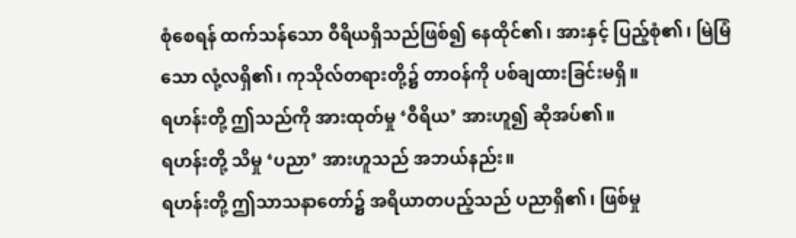စုံစေရန် ထက်သန်သော ဝီရိယရှိသည်ဖြစ်၍ နေထိုင်၏၊ အားနှင့် ပြည့်စုံ၏၊ မြဲမြံသော လုံ့လရှိ၏၊ ကုသိုလ်တရားတို့၌ တာဝန်ကို ပစ်ချထားခြင်းမရှိ။
ရဟန်းတို့ ဤသည်ကို အားထုတ်မှု ‘ဝီရိယ’ အားဟူ၍ ဆိုအပ်၏။
ရဟန်းတို့ သိမှု ‘ပညာ’ အားဟူသည် အဘယ်နည်း။
ရဟန်းတို့ ဤသာသနာတော်၌ အရိယာတပည့်သည် ပညာရှိ၏၊ ဖြစ်မှု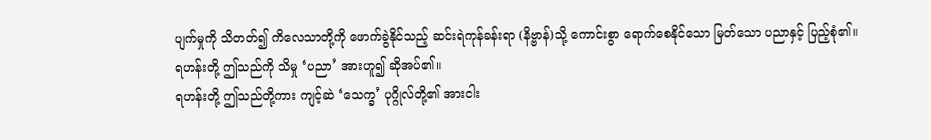ပျက်မှုကို သိတတ်၍ ကိလေသာတို့ကို ဖောက်ခွဲနိုင်သည့် ဆင်းရဲကုန်ခန်းရာ (နိဗ္ဗာန်)သို့ ကောင်းစွာ ရောက်စေနိုင်သော မြတ်သော ပညာနှင့် ပြည့်စုံ၏။
ရဟန်းတို့ ဤသည်ကို သိမှု ‘ပညာ’ အားဟူ၍ ဆိုအပ်၏။
ရဟန်းတို့ ဤသည်တို့ကား ကျင့်ဆဲ ‘သေက္ခ’ ပုဂ္ဂိုလ်တို့၏ အားငါး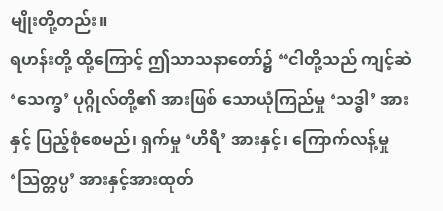မျိုးတို့တည်း။
ရဟန်းတို့ ထို့ကြောင့် ဤသာသနာတော်၌ “ငါတို့သည် ကျင့်ဆဲ ‘သေက္ခ’ ပုဂ္ဂိုလ်တို့၏ အားဖြစ် သောယုံကြည်မှု ‘သဒ္ဓါ’ အားနှင့် ပြည့်စုံစေမည်၊ ရှက်မှု ‘ဟိရီ’ အားနှင့်၊ ကြောက်လန့်မှု ‘သြတ္တပ္ပ’ အားနှင့်အားထုတ်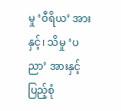မှု ‘ဝီရိယ’ အားနှင့်၊ သိမှု ‘ပညာ’ အားနှင့် ပြည့်စုံ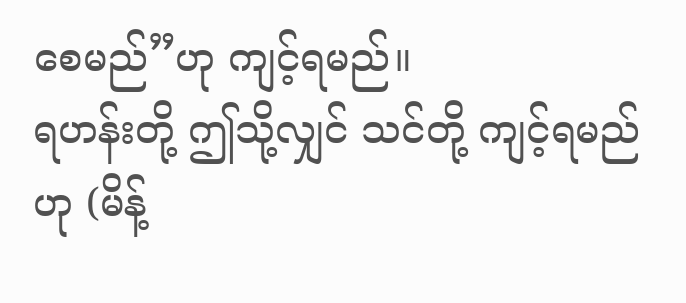စေမည်”ဟု ကျင့်ရမည်။
ရဟန်းတို့ ဤသို့လျှင် သင်တို့ ကျင့်ရမည်ဟု (မိန့်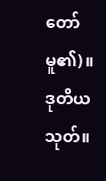တော်မူ၏)။
ဒုတိယသုတ်။